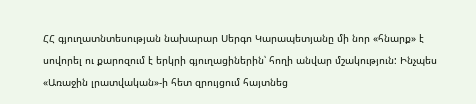ՀՀ գյուղատնտեսության նախարար Սերգո Կարապետյանը մի նոր «հնարք» է սովորել ու քարոզում է երկրի գյուղացիներին՝ հողի անվար մշակություն: Ինչպես «Առաջին լրատվական»-ի հետ զրույցում հայտնեց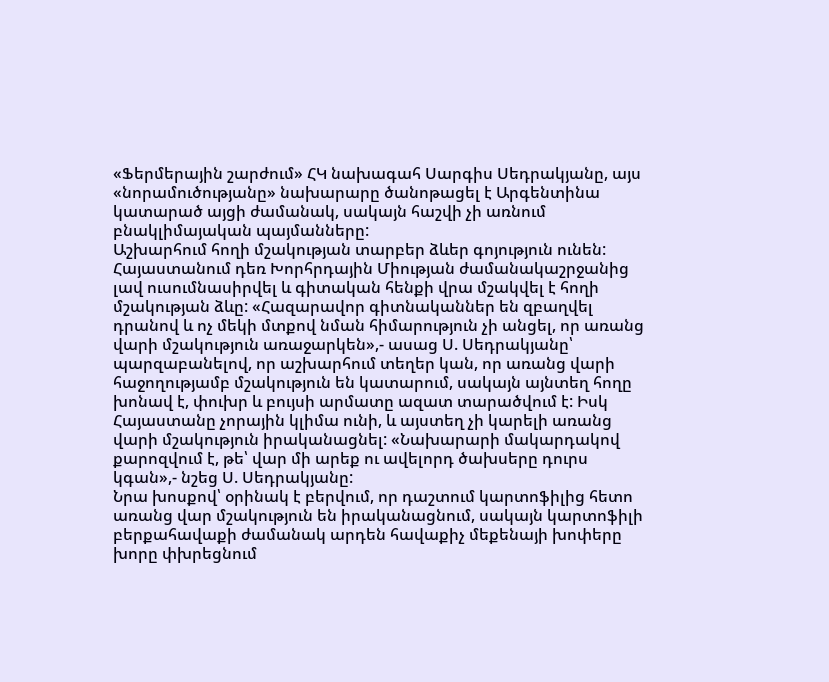«Ֆերմերային շարժում» ՀԿ նախագահ Սարգիս Սեդրակյանը, այս «նորամուծությանը» նախարարը ծանոթացել է Արգենտինա կատարած այցի ժամանակ, սակայն հաշվի չի առնում բնակլիմայական պայմանները:
Աշխարհում հողի մշակության տարբեր ձևեր գոյություն ունեն: Հայաստանում դեռ Խորհրդային Միության ժամանակաշրջանից լավ ուսումնասիրվել և գիտական հենքի վրա մշակվել է հողի մշակության ձևը: «Հազարավոր գիտնականներ են զբաղվել դրանով և ոչ մեկի մտքով նման հիմարություն չի անցել, որ առանց վարի մշակություն առաջարկեն»,- ասաց Ս. Սեդրակյանը՝ պարզաբանելով, որ աշխարհում տեղեր կան, որ առանց վարի հաջողությամբ մշակություն են կատարում, սակայն այնտեղ հողը խոնավ է, փուխր և բույսի արմատը ազատ տարածվում է: Իսկ Հայաստանը չորային կլիմա ունի, և այստեղ չի կարելի առանց վարի մշակություն իրականացնել: «Նախարարի մակարդակով քարոզվում է, թե՝ վար մի արեք ու ավելորդ ծախսերը դուրս կգան»,- նշեց Ս. Սեդրակյանը:
Նրա խոսքով՝ օրինակ է բերվում, որ դաշտում կարտոֆիլից հետո առանց վար մշակություն են իրականացնում, սակայն կարտոֆիլի բերքահավաքի ժամանակ արդեն հավաքիչ մեքենայի խոփերը խորը փխրեցնում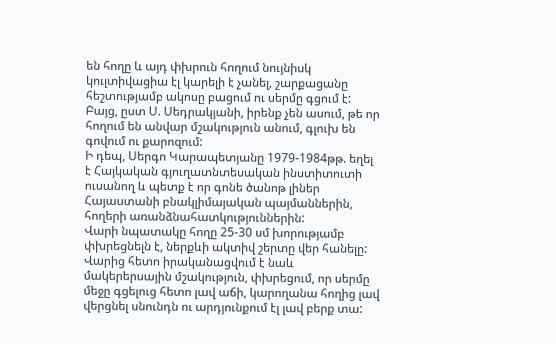են հողը և այդ փխրուն հողում նույնիսկ կուլտիվացիա էլ կարելի է չանել, շարքացանը հեշտությամբ ակոսը բացում ու սերմը գցում է: Բայց, ըստ Ս. Սեդրակյանի, իրենք չեն ասում, թե որ հողում են անվար մշակություն անում, գլուխ են գովում ու քարոզում:
Ի դեպ, Սերգո Կարապետյանը 1979-1984թթ. եղել է Հայկական գյուղատնտեսական ինստիտուտի ուսանող և պետք է որ գոնե ծանոթ լիներ Հայաստանի բնակլիմայական պայմաններին, հողերի առանձնահատկություններին:
Վարի նպատակը հողը 25-30 սմ խորությամբ փխրեցնելն է, ներքևի ակտիվ շերտը վեր հանելը: Վարից հետո իրականացվում է նաև մակերերսային մշակություն, փխրեցում, որ սերմը մեջը գցելուց հետո լավ աճի, կարողանա հողից լավ վերցնել սնունդն ու արդյունքում էլ լավ բերք տա: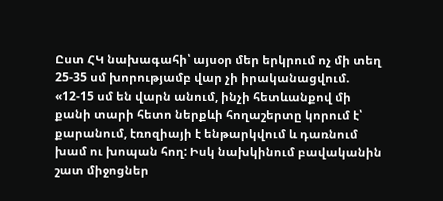Ըստ ՀԿ նախագահի՝ այսօր մեր երկրում ոչ մի տեղ 25-35 սմ խորությամբ վար չի իրականացվում. «12-15 սմ են վարն անում, ինչի հետևանքով մի քանի տարի հետո ներքևի հողաշերտը կորում է՝ քարանում, էռոզիայի է ենթարկվում և դառնում խամ ու խոպան հող: Իսկ նախկինում բավականին շատ միջոցներ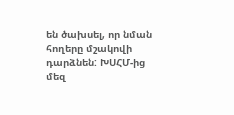են ծախսել, որ նման հողերը մշակովի դարձնեն: ԽՍՀՄ-ից մեզ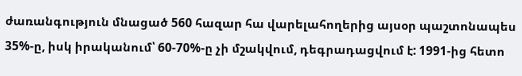ժառանգություն մնացած 560 հազար հա վարելահողերից այսօր պաշտոնապես 35%-ը, իսկ իրականում՝ 60-70%-ը չի մշակվում, դեգրադացվում է: 1991-ից հետո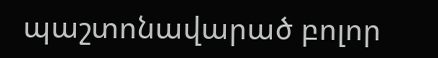պաշտոնավարած բոլոր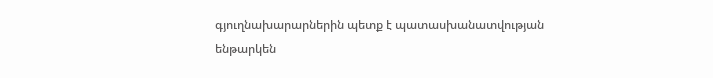գյուղնախարարներին պետք է պատասխանատվության ենթարկեն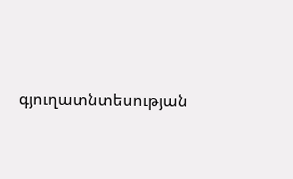գյուղատնտեսության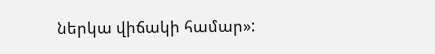ներկա վիճակի համար»: